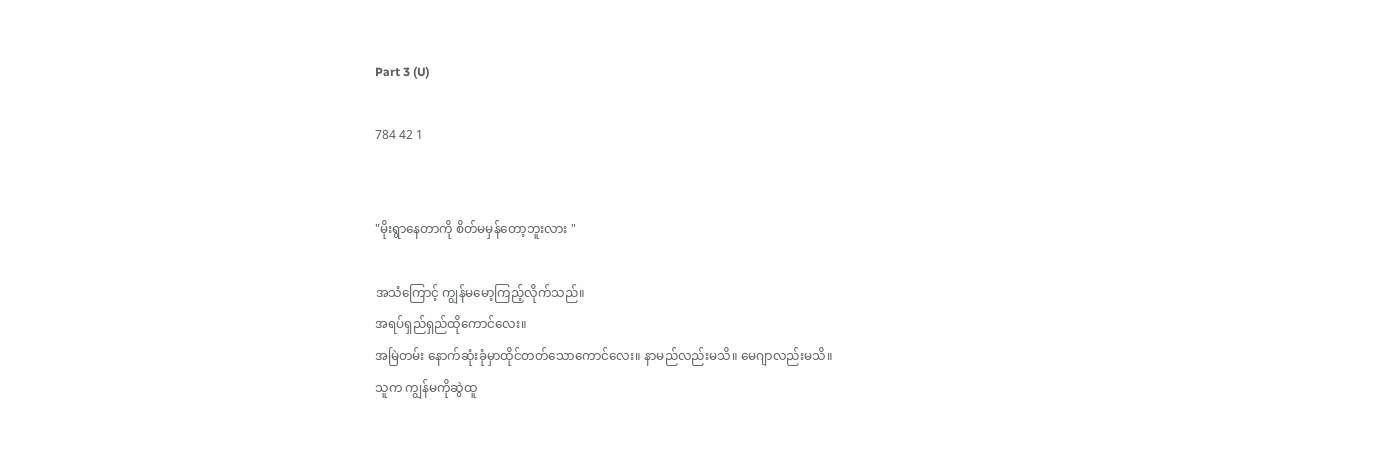Part 3 (U)

784 42 1


"မိုးရွာနေတာကို စိတ်မမှန်တော့ဘူးလား "

အသံကြောင့် ကျွန်မမော့ကြည့်လိုက်သည်။
အရပ်ရှည်ရှည်ထိုကောင်လေး။
အမြဲတမ်း နောက်ဆုံးခုံမှာထိုင်တတ်သောကောင်လေး။ နာမည်လည်းမသိ။ မေဂျာလည်းမသိ။
သူက ကျွန်မကိုဆွဲထူ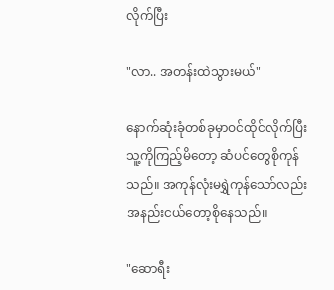လိုက်ပြီး

"လာ.. အတန်းထဲသွားမယ်"

နောက်ဆုံးခုံတစ်ခုမှာဝင်ထိုင်လိုက်ပြီး သူ့ကိုကြည့်မိတော့ ဆံပင်တွေစိုကုန်သည်။ အကုန်လုံးမရွှဲကုန်သော်လည်း အနည်းငယ်တော့စိုနေသည်။

"ဆောရီး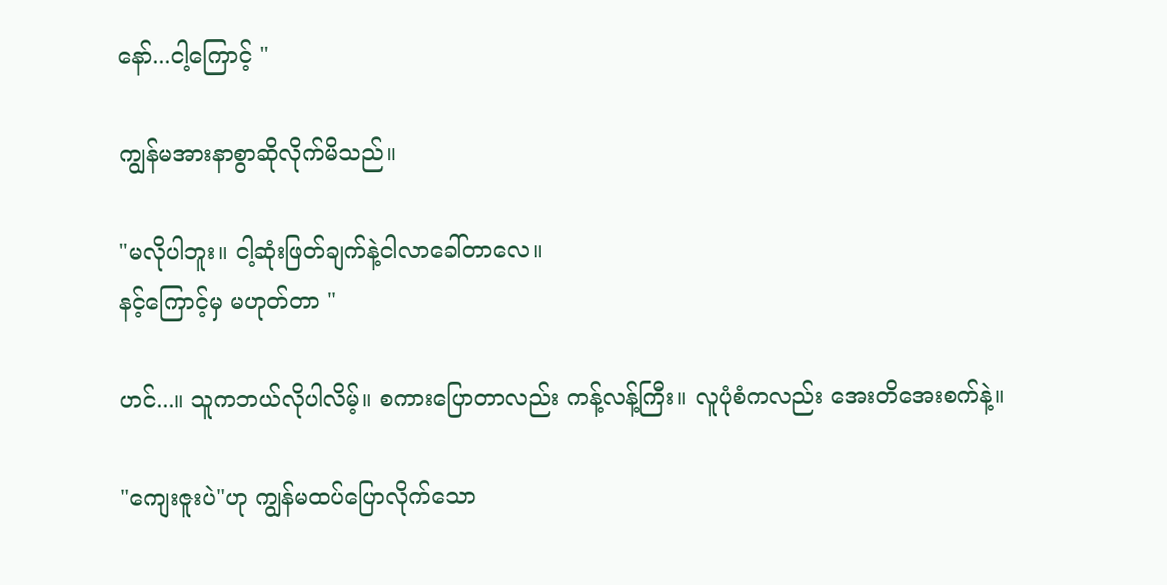နော်...ငါ့ကြောင့် "

ကျွန်မအားနာစွာဆိုလိုက်မိသည်။

"မလိုပါဘူး။ ငါ့ဆုံးဖြတ်ချက်နဲ့ငါလာခေါ်တာလေ။
နင့်ကြောင့်မှ မဟုတ်တာ "

ဟင်...။ သူကဘယ်လိုပါလိမ့်။ စကားပြောတာလည်း ကန့်လန့်ကြီး။ လူပုံစံကလည်း အေးတိအေးစက်နဲ့။

"ကျေးဇူးပဲ"ဟု ကျွန်မထပ်ပြောလိုက်သော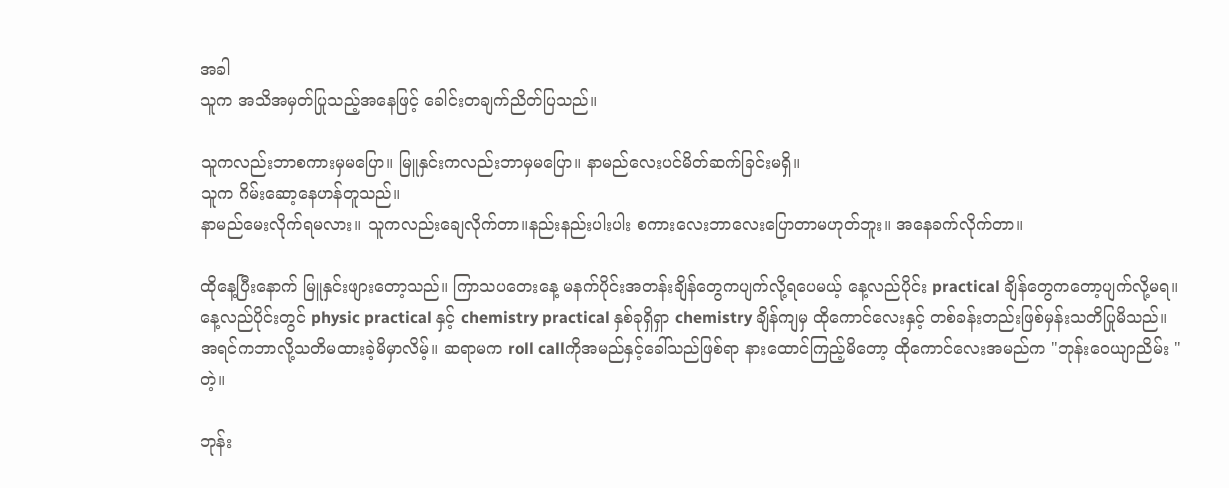အခါ
သူက အသိအမှတ်ပြုသည့်အနေဖြင့် ခေါင်းတချက်ညိတ်ပြသည်။

သူကလည်းဘာစကားမှမပြော။ မြူနှင်းကလည်းဘာမှမပြော။ နာမည်လေးပင်မိတ်ဆက်ခြင်းမရှိ။
သူက ဂိမ်းဆော့နေဟန်တူသည်။
နာမည်မေးလိုက်ရမလား။ သူကလည်းချေလိုက်တာ။နည်းနည်းပါးပါး စကားလေးဘာလေးပြောတာမဟုတ်ဘူး။ အနေခက်လိုက်တာ။

ထိုနေ့ပြီးနောက် မြူနှင်းဖျားတော့သည်။ ကြာသပတေးနေ့ မနက်ပိုင်းအတန်းချိန်တွေကပျက်လို့ရပေမယ့် နေ့လည်ပိုင်း practical ချိန်တွေကတော့ပျက်လို့မရ။ နေ့လည်ပိုင်းတွင် physic practical နှင့် chemistry practical နှစ်ခုရှိရှာ chemistry ချိန်ကျမှ ထိုကောင်လေးနှင့် တစ်ခန်းတည်းဖြစ်မှန်းသတိပြုမိသည်။ အရင်ကဘာလို့သတိမထားခဲ့မိမှာလိမ့်။ ဆရာမက roll callကိုအမည်နှင့်ခေါ်သည်ဖြစ်ရာ နားထောင်ကြည့်မိတော့ ထိုကောင်လေးအမည်က "ဘုန်းဝေယျာညိမ်း "တဲ့။

ဘုန်း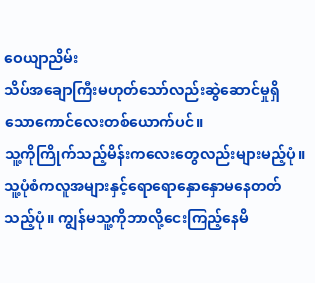ဝေယျာညိမ်း
သိပ်အချောကြီးမဟုတ်သော်လည်းဆွဲဆောင်မှုရှိသောကောင်လေးတစ်ယောက်ပင်။
သူ့ကိုကြိုက်သည့်မိန်းကလေးတွေလည်းများမည့်ပုံ။ သူ့ပုံစံကလူအများနှင့်ရောရောနှောနှောမနေတတ်သည့်ပုံ။ ကျွန်မသူ့ကိုဘာလို့ငေးကြည့်နေမိ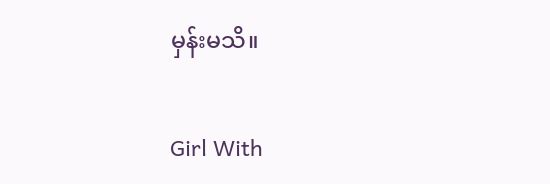မှန်းမသိ။

Girl With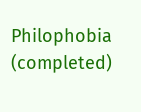Philophobia (completed)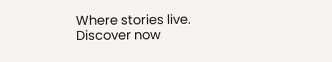Where stories live. Discover now